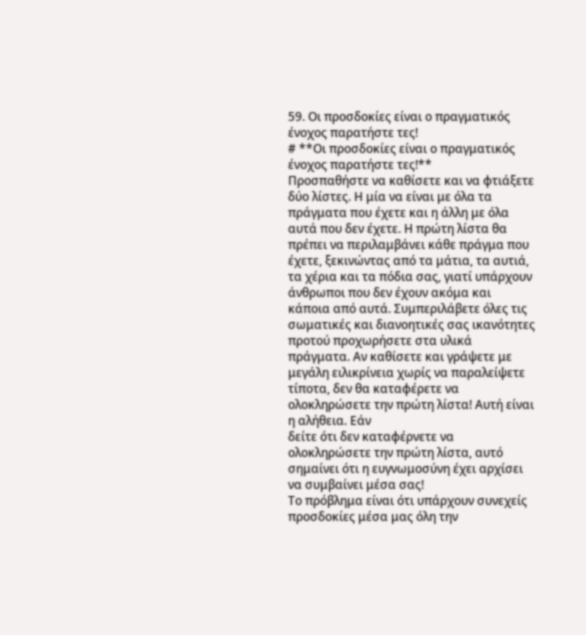59. Οι προσδοκίες είναι ο πραγματικός ένοχος παρατήστε τες!
# **Οι προσδοκίες είναι ο πραγματικός ένοχος παρατήστε τες!**
Προσπαθήστε να καθίσετε και να φτιάξετε δύο λίστες. Η μία να είναι με όλα τα πράγματα που έχετε και η άλλη με όλα αυτά που δεν έχετε. Η πρώτη λίστα θα πρέπει να περιλαμβάνει κάθε πράγμα που έχετε, ξεκινώντας από τα μάτια, τα αυτιά, τα χέρια και τα πόδια σας, γιατί υπάρχουν άνθρωποι που δεν έχουν ακόμα και κάποια από αυτά. Συμπεριλάβετε όλες τις σωματικές και διανοητικές σας ικανότητες προτού προχωρήσετε στα υλικά πράγματα. Αν καθίσετε και γράψετε με μεγάλη ειλικρίνεια χωρίς να παραλείψετε τίποτα, δεν θα καταφέρετε να ολοκληρώσετε την πρώτη λίστα! Αυτή είναι η αλήθεια. Εάν
δείτε ότι δεν καταφέρνετε να ολοκληρώσετε την πρώτη λίστα, αυτό σημαίνει ότι η ευγνωμοσύνη έχει αρχίσει να συμβαίνει μέσα σας!
Το πρόβλημα είναι ότι υπάρχουν συνεχείς προσδοκίες μέσα μας όλη την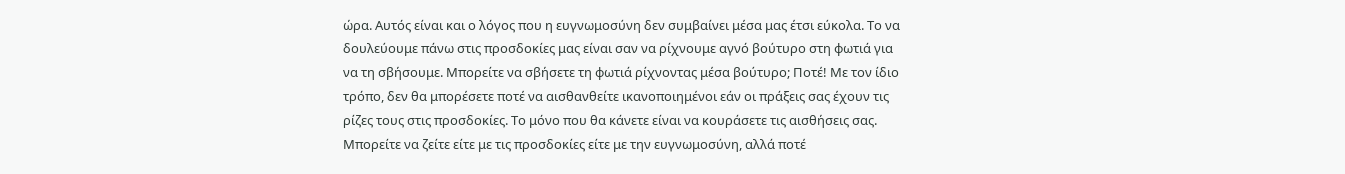ώρα. Αυτός είναι και ο λόγος που η ευγνωμοσύνη δεν συμβαίνει μέσα μας έτσι εύκολα. Το να δουλεύουμε πάνω στις προσδοκίες μας είναι σαν να ρίχνουμε αγνό βούτυρο στη φωτιά για να τη σβήσουμε. Μπορείτε να σβήσετε τη φωτιά ρίχνοντας μέσα βούτυρο; Ποτέ! Με τον ίδιο τρόπο, δεν θα μπορέσετε ποτέ να αισθανθείτε ικανοποιημένοι εάν οι πράξεις σας έχουν τις ρίζες τους στις προσδοκίες. Το μόνο που θα κάνετε είναι να κουράσετε τις αισθήσεις σας.
Μπορείτε να ζείτε είτε με τις προσδοκίες είτε με την ευγνωμοσύνη, αλλά ποτέ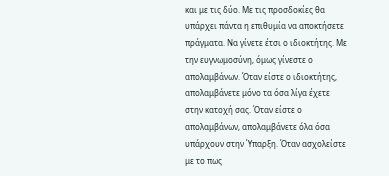και με τις δύο. Με τις προσδοκίες θα υπάρχει πάντα η επιθυμία να αποκτήσετε πράγματα. Να γίνετε έτσι ο ιδιοκτήτης. Με την ευγνωμοσύνη, όμως γίνεστε ο απολαμβάνων. Όταν είστε ο ιδιοκτήτης, απολαμβάνετε μόνο τα όσα λίγα έχετε στην κατοχή σας. Όταν είστε ο απολαμβάνων, απολαμβάνετε όλα όσα υπάρχουν στην Ύπαρξη. Όταν ασχολείστε με το πως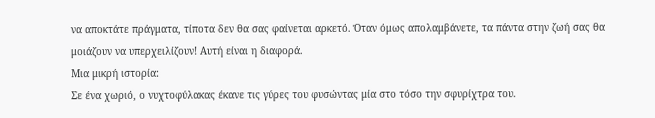να αποκτάτε πράγματα, τίποτα δεν θα σας φαίνεται αρκετό. Όταν όμως απολαμβάνετε, τα πάντα στην ζωή σας θα μοιάζουν να υπερχειλίζουν! Αυτή είναι η διαφορά.
Μια μικρή ιστορία:
Σε ένα χωριό, ο νυχτοφύλακας έκανε τις γύρες του φυσώντας μία στο τόσο την σφυρίχτρα του.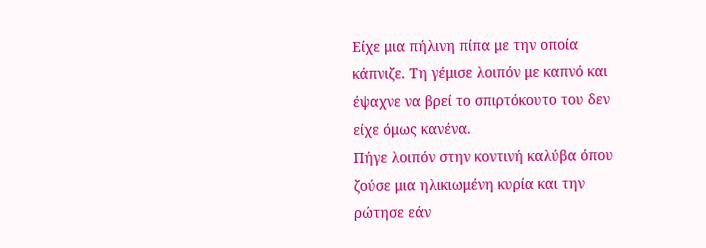Είχε μια πήλινη πίπα με την οποία κάπνιζε. Τη γέμισε λοιπόν με καπνό και έψαχνε να βρεί το σπιρτόκουτο του δεν είχε όμως κανένα.
Πήγε λοιπόν στην κοντινή καλύβα όπου ζούσε μια ηλικιωμένη κυρία και την ρώτησε εάν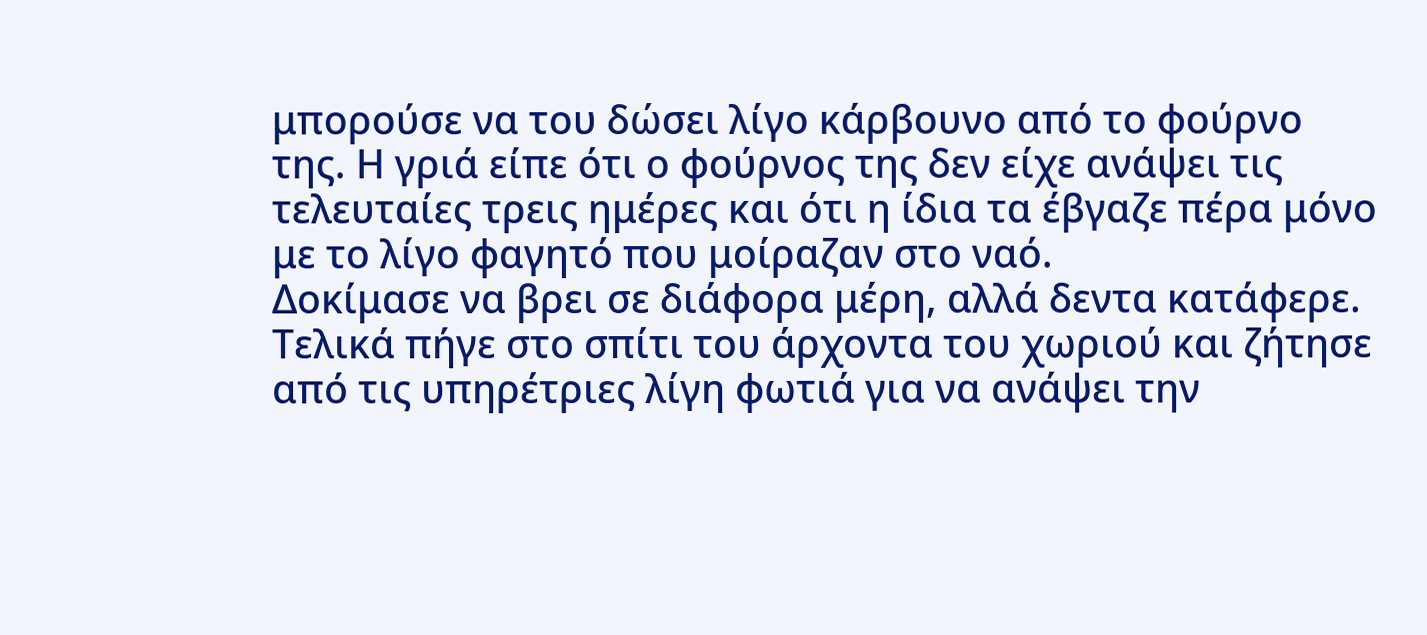μπορούσε να του δώσει λίγο κάρβουνο από το φούρνο της. Η γριά είπε ότι ο φούρνος της δεν είχε ανάψει τις τελευταίες τρεις ημέρες και ότι η ίδια τα έβγαζε πέρα μόνο με το λίγο φαγητό που μοίραζαν στο ναό.
Δοκίμασε να βρει σε διάφορα μέρη, αλλά δεντα κατάφερε. Τελικά πήγε στο σπίτι του άρχοντα του χωριού και ζήτησε από τις υπηρέτριες λίγη φωτιά για να ανάψει την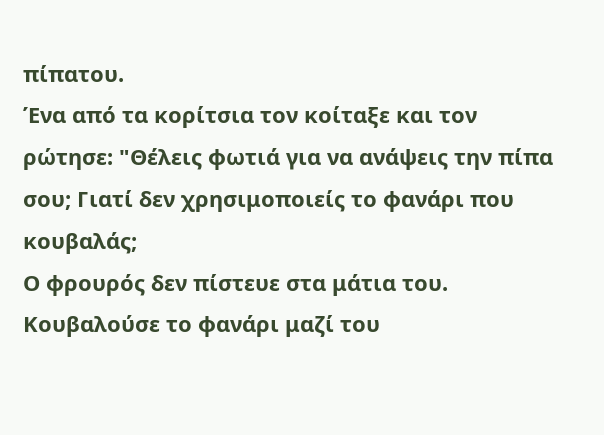πίπατου.
Ένα από τα κορίτσια τον κοίταξε και τον ρώτησε: "Θέλεις φωτιά για να ανάψεις την πίπα σου; Γιατί δεν χρησιμοποιείς το φανάρι που κουβαλάς;
Ο φρουρός δεν πίστευε στα μάτια του. Κουβαλούσε το φανάρι μαζί του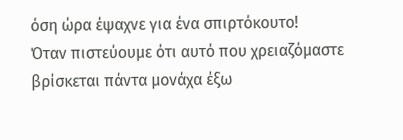όση ώρα έψαχνε για ένα σπιρτόκουτο!
Όταν πιστεύουμε ότι αυτό που χρειαζόμαστε βρίσκεται πάντα μονάχα έξω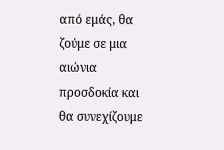από εμάς, θα ζούμε σε μια αιώνια προσδοκία και θα συνεχίζουμε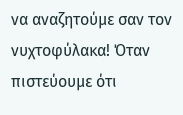να αναζητούμε σαν τον νυχτοφύλακα! Όταν πιστεύουμε ότι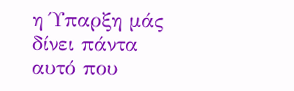η Ύπαρξη μάς δίνει πάντα αυτό που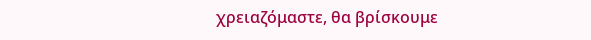χρειαζόμαστε, θα βρίσκουμε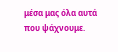μέσα μας όλα αυτά που ψάχνουμε.